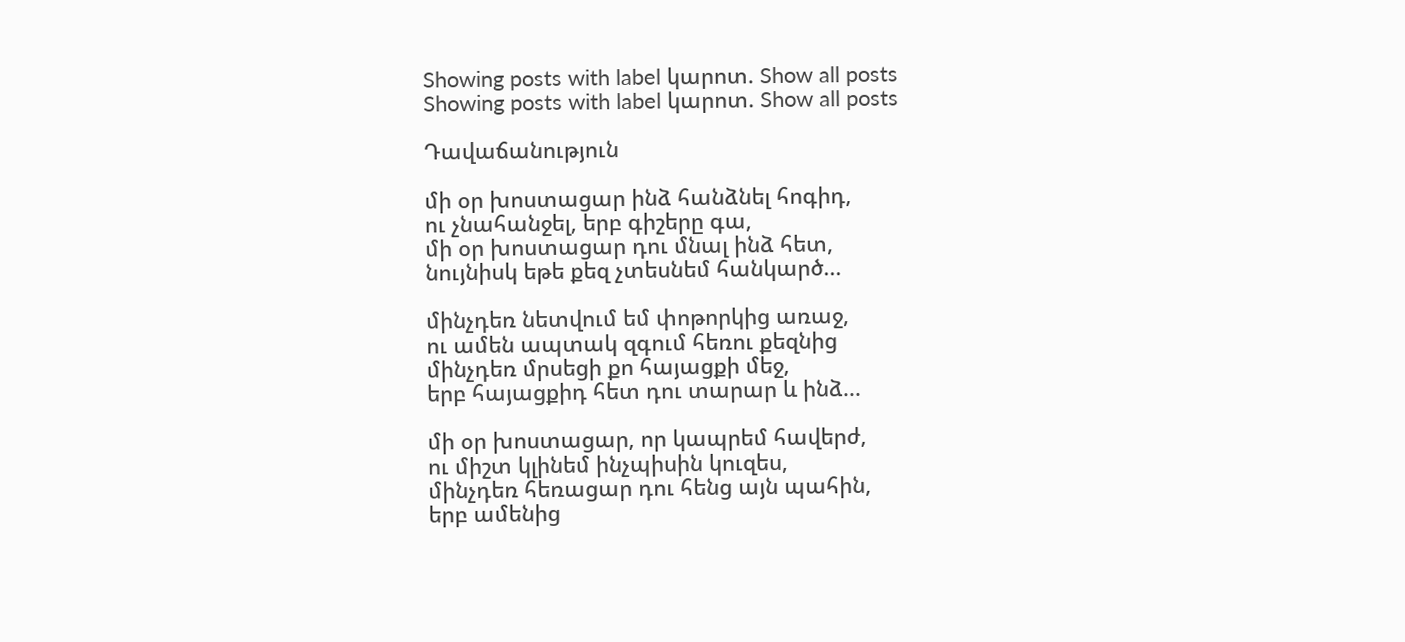Showing posts with label կարոտ. Show all posts
Showing posts with label կարոտ. Show all posts

Դավաճանություն

մի օր խոստացար ինձ հանձնել հոգիդ,
ու չնահանջել, երբ գիշերը գա,
մի օր խոստացար դու մնալ ինձ հետ,
նույնիսկ եթե քեզ չտեսնեմ հանկարծ...

մինչդեռ նետվում եմ փոթորկից առաջ,
ու ամեն ապտակ զգում հեռու քեզնից
մինչդեռ մրսեցի քո հայացքի մեջ,
երբ հայացքիդ հետ դու տարար և ինձ...

մի օր խոստացար, որ կապրեմ հավերժ,
ու միշտ կլինեմ ինչպիսին կուզես,
մինչդեռ հեռացար դու հենց այն պահին,
երբ ամենից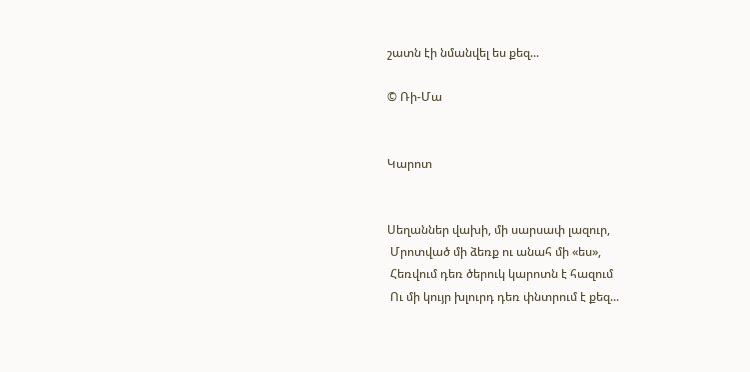շատն էի նմանվել ես քեզ...

© Ռի-Մա


Կարոտ


Սեղաններ վախի, մի սարսափ լազուր,
 Մրոտված մի ձեռք ու անահ մի «ես»,
 Հեռվում դեռ ծերուկ կարոտն է հազում
 Ու մի կույր խլուրդ դեռ փնտրում է քեզ...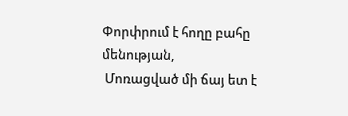Փորփրում է հողը բահը մենության,
 Մոռացված մի ճայ ետ է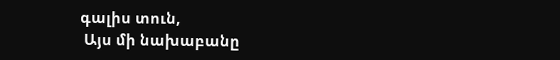գալիս տուն,
 Այս մի նախաբանը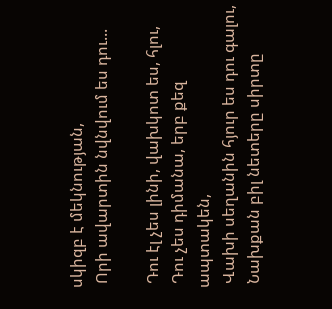սկիզբ է մեկնության,
 Որի ավարտին նվնվում ես դու...

 Դու էլ չես լինի, վախկոտ ես, հլու,
 Դու չես դիմանա, երբ քեզ ապտակեն,
 Վախի սեղանին հյուր ես դու գալու,
 Նախքան բիլ նետերը սիրտը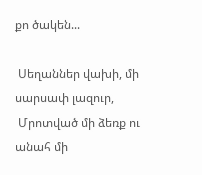քո ծակեն...

 Սեղաններ վախի, մի սարսափ լազուր,
 Մրոտված մի ձեռք ու անահ մի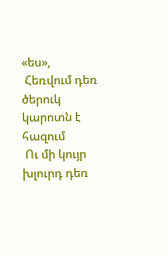«ես»,
 Հեռվում դեռ ծերուկ կարոտն է հազում
 Ու մի կույր խլուրդ դեռ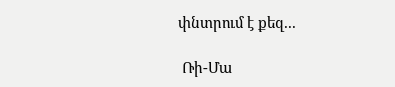փնտրում է քեզ...

 Ռի-Մա